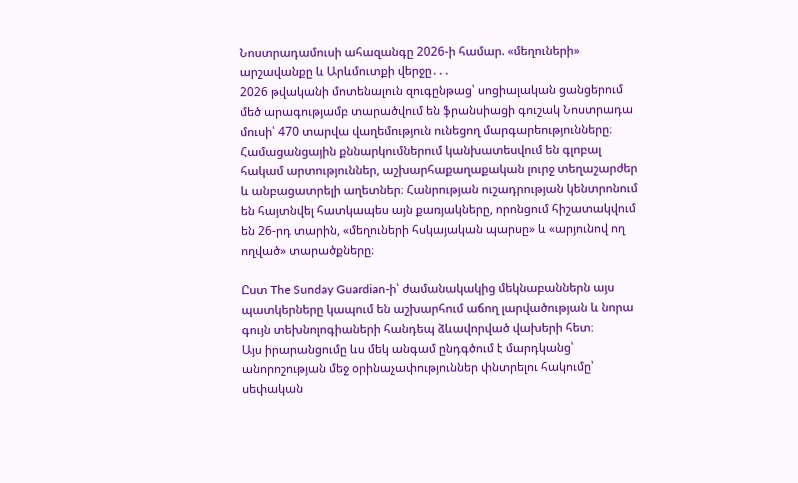Նոստրադամուսի ահազանգը 2026-ի համար. «մեղուների» արշավանքը և Արևմուտքի վերջը․․․
2026 թվականի մոտենալուն զուգընթաց՝ սոցիալական ցանցերում մեծ արագությամբ տարածվում են ֆրանսիացի գուշակ Նոստրադա մուսի՝ 470 տարվա վաղեմություն ունեցող մարգարեությունները։ Համացանցային քննարկումներում կանխատեսվում են գլոբալ հակամ արտություններ, աշխարհաքաղաքական լուրջ տեղաշարժեր և անբացատրելի աղետներ։ Հանրության ուշադրության կենտրոնում են հայտնվել հատկապես այն քառյակները, որոնցում հիշատակվում են 26-րդ տարին, «մեղուների հսկայական պարսը» և «արյունով ող ողված» տարածքները։

Ըստ The Sunday Guardian-ի՝ ժամանակակից մեկնաբաններն այս պատկերները կապում են աշխարհում աճող լարվածության և նորա գույն տեխնոլոգիաների հանդեպ ձևավորված վախերի հետ։
Այս իրարանցումը ևս մեկ անգամ ընդգծում է մարդկանց՝ անորոշության մեջ օրինաչափություններ փնտրելու հակումը՝ սեփական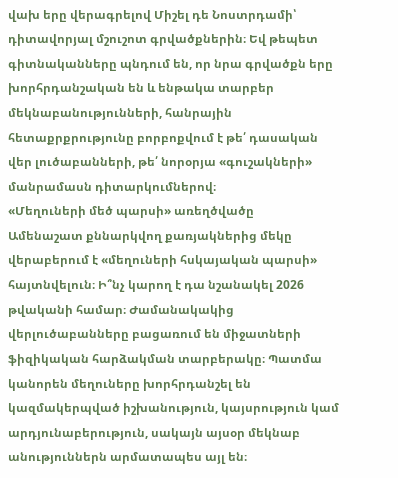վախ երը վերագրելով Միշել դե Նոստրդամի՝ դիտավորյալ մշուշոտ գրվածքներին։ Եվ թեպետ գիտնականները պնդում են, որ նրա գրվածքն երը խորհրդանշական են և ենթակա տարբեր մեկնաբանությունների, հանրային հետաքրքրությունը բորբոքվում է թե՛ դասական վեր լուծաբանների, թե՛ նորօրյա «գուշակների» մանրամասն դիտարկումներով։
«Մեղուների մեծ պարսի» առեղծվածը
Ամենաշատ քննարկվող քառյակներից մեկը վերաբերում է «մեղուների հսկայական պարսի» հայտնվելուն։ Ի՞նչ կարող է դա նշանակել 2026 թվականի համար։ Ժամանակակից վերլուծաբանները բացառում են միջատների ֆիզիկական հարձակման տարբերակը։ Պատմա կանորեն մեղուները խորհրդանշել են կազմակերպված իշխանություն, կայսրություն կամ արդյունաբերություն, սակայն այսօր մեկնաբ անություններն արմատապես այլ են։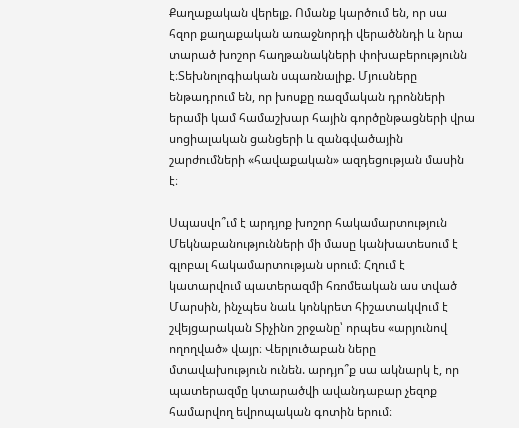Քաղաքական վերելք. Ոմանք կարծում են, որ սա հզոր քաղաքական առաջնորդի վերածննդի և նրա տարած խոշոր հաղթանակների փոխաբերությունն է։Տեխնոլոգիական սպառնալիք. Մյուսները ենթադրում են, որ խոսքը ռազմական դրոնների երամի կամ համաշխար հային գործընթացների վրա սոցիալական ցանցերի և զանգվածային շարժումների «հավաքական» ազդեցության մասին է։

Սպասվո՞ւմ է արդյոք խոշոր հակամարտություն
Մեկնաբանությունների մի մասը կանխատեսում է գլոբալ հակամարտության սրում։ Հղում է կատարվում պատերազմի հռոմեական աս տված Մարսին, ինչպես նաև կոնկրետ հիշատակվում է շվեյցարական Տիչինո շրջանը՝ որպես «արյունով ողողված» վայր։ Վերլուծաբան ները մտավախություն ունեն. արդյո՞ք սա ակնարկ է, որ պատերազմը կտարածվի ավանդաբար չեզոք համարվող եվրոպական գոտին երում։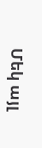Մեկ այլ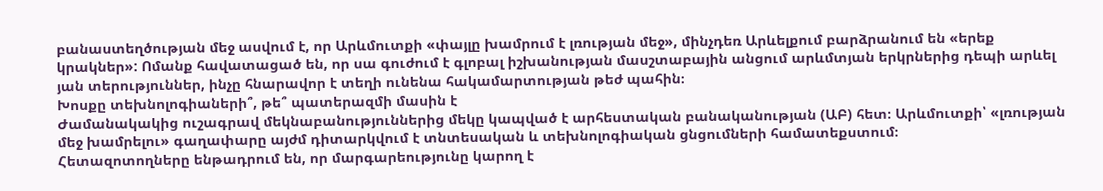բանաստեղծության մեջ ասվում է, որ Արևմուտքի «փայլը խամրում է լռության մեջ», մինչդեռ Արևելքում բարձրանում են «երեք կրակներ»: Ոմանք հավատացած են, որ սա գուժում է գլոբալ իշխանության մասշտաբային անցում արևմտյան երկրներից դեպի արևել յան տերություններ, ինչը հնարավոր է տեղի ունենա հակամարտության թեժ պահին։
Խոսքը տեխնոլոգիաների՞, թե՞ պատերազմի մասին է
Ժամանակակից ուշագրավ մեկնաբանություններից մեկը կապված է արհեստական բանականության (ԱԲ) հետ։ Արևմուտքի՝ «լռության մեջ խամրելու» գաղափարը այժմ դիտարկվում է տնտեսական և տեխնոլոգիական ցնցումների համատեքստում։
Հետազոտողները ենթադրում են, որ մարգարեությունը կարող է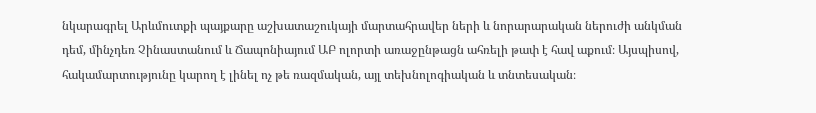նկարագրել Արևմուտքի պայքարը աշխատաշուկայի մարտահրավեր ների և նորարարական ներուժի անկման դեմ, մինչդեռ Չինաստանում և Ճապոնիայում ԱԲ ոլորտի առաջընթացն ահռելի թափ է հավ աքում։ Այսպիսով, հակամարտությունը կարող է լինել ոչ թե ռազմական, այլ տեխնոլոգիական և տնտեսական։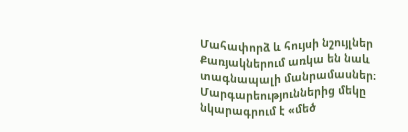Մահափորձ և հույսի նշույլներ
Քառյակներում առկա են նաև տագնապալի մանրամասներ։ Մարգարեություններից մեկը նկարագրում է «մեծ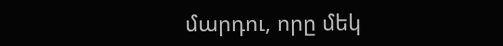մարդու, որը մեկ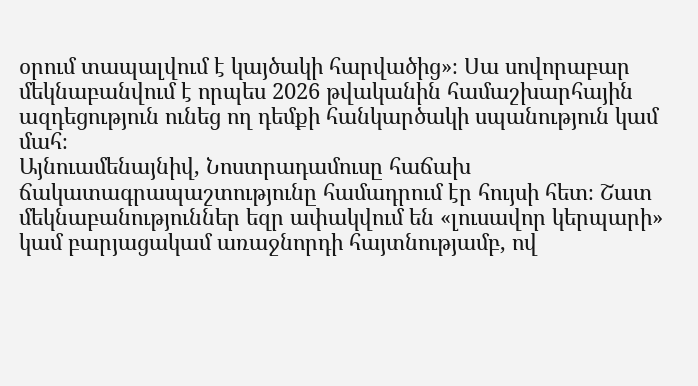օրում տապալվում է կայծակի հարվածից»։ Սա սովորաբար մեկնաբանվում է որպես 2026 թվականին համաշխարհային ազդեցություն ունեց ող դեմքի հանկարծակի սպանություն կամ մահ։
Այնուամենայնիվ, Նոստրադամուսը հաճախ ճակատագրապաշտությունը համադրում էր հույսի հետ։ Շատ մեկնաբանություններ եզր ափակվում են «լուսավոր կերպարի» կամ բարյացակամ առաջնորդի հայտնությամբ, ով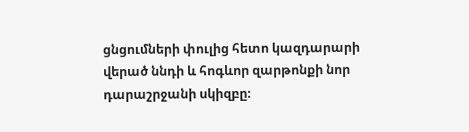ցնցումների փուլից հետո կազդարարի վերած ննդի և հոգևոր զարթոնքի նոր դարաշրջանի սկիզբը։